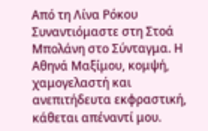Από τη Λίνα Ρόκου
Συναντιόμαστε στη Στοά Μπολάνη στο Σύνταγμα. Η Αθηνά Μαξίμου, κομψή, χαμογελαστή και ανεπιτήδευτα εκφραστική, κάθεται απέναντί μου.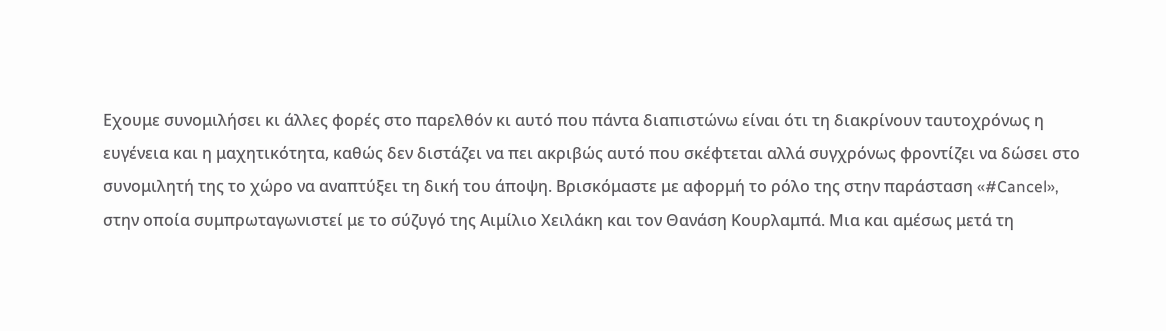Εχουμε συνομιλήσει κι άλλες φορές στο παρελθόν κι αυτό που πάντα διαπιστώνω είναι ότι τη διακρίνουν ταυτοχρόνως η ευγένεια και η μαχητικότητα, καθώς δεν διστάζει να πει ακριβώς αυτό που σκέφτεται αλλά συγχρόνως φροντίζει να δώσει στο συνομιλητή της το χώρο να αναπτύξει τη δική του άποψη. Βρισκόμαστε με αφορμή το ρόλο της στην παράσταση «#Cancel», στην οποία συμπρωταγωνιστεί με το σύζυγό της Αιμίλιο Χειλάκη και τον Θανάση Κουρλαμπά. Μια και αμέσως μετά τη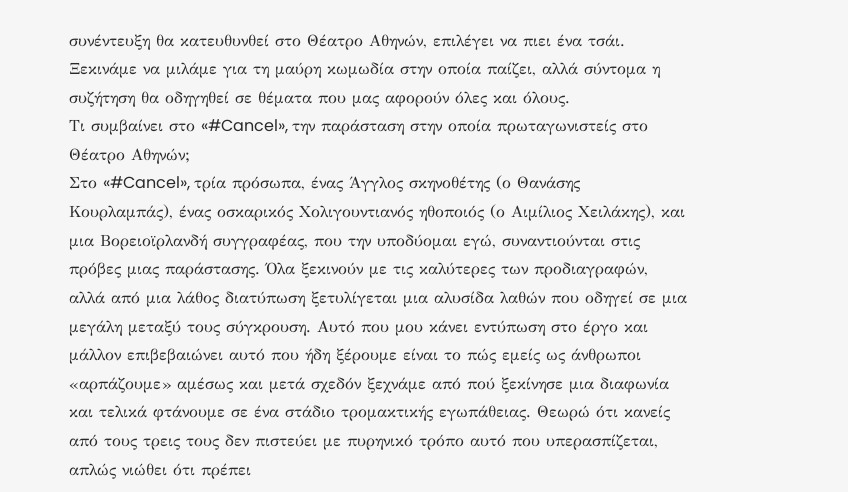συνέντευξη θα κατευθυνθεί στο Θέατρο Αθηνών, επιλέγει να πιει ένα τσάι. Ξεκινάμε να μιλάμε για τη μαύρη κωμωδία στην οποία παίζει, αλλά σύντομα η συζήτηση θα οδηγηθεί σε θέματα που μας αφορούν όλες και όλους.
Τι συμβαίνει στο «#Cancel», την παράσταση στην οποία πρωταγωνιστείς στο Θέατρο Αθηνών;
Στο «#Cancel», τρία πρόσωπα, ένας Άγγλος σκηνοθέτης (ο Θανάσης Κουρλαμπάς), ένας οσκαρικός Χολιγουντιανός ηθοποιός (ο Αιμίλιος Χειλάκης), και μια Βορειοϊρλανδή συγγραφέας, που την υποδύομαι εγώ, συναντιούνται στις πρόβες μιας παράστασης. Όλα ξεκινούν με τις καλύτερες των προδιαγραφών, αλλά από μια λάθος διατύπωση ξετυλίγεται μια αλυσίδα λαθών που οδηγεί σε μια μεγάλη μεταξύ τους σύγκρουση. Αυτό που μου κάνει εντύπωση στο έργο και μάλλον επιβεβαιώνει αυτό που ήδη ξέρουμε είναι το πώς εμείς ως άνθρωποι «αρπάζουμε» αμέσως και μετά σχεδόν ξεχνάμε από πού ξεκίνησε μια διαφωνία και τελικά φτάνουμε σε ένα στάδιο τρομακτικής εγωπάθειας. Θεωρώ ότι κανείς από τους τρεις τους δεν πιστεύει με πυρηνικό τρόπο αυτό που υπερασπίζεται, απλώς νιώθει ότι πρέπει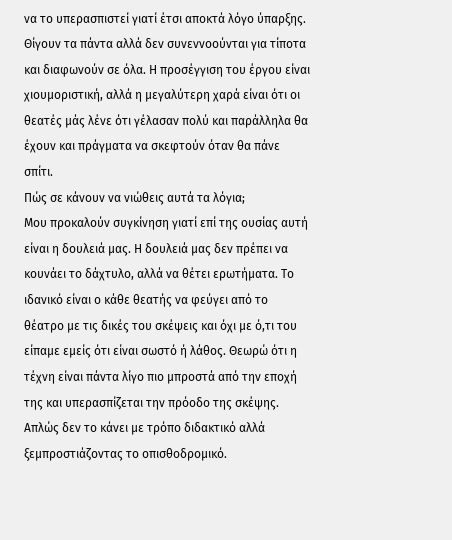να το υπερασπιστεί γιατί έτσι αποκτά λόγο ύπαρξης. Θίγουν τα πάντα αλλά δεν συνεννοούνται για τίποτα και διαφωνούν σε όλα. Η προσέγγιση του έργου είναι χιουμοριστική, αλλά η μεγαλύτερη χαρά είναι ότι οι θεατές μάς λένε ότι γέλασαν πολύ και παράλληλα θα έχουν και πράγματα να σκεφτούν όταν θα πάνε σπίτι.
Πώς σε κάνουν να νιώθεις αυτά τα λόγια;
Μου προκαλούν συγκίνηση γιατί επί της ουσίας αυτή είναι η δουλειά μας. Η δουλειά μας δεν πρέπει να κουνάει το δάχτυλο, αλλά να θέτει ερωτήματα. Το ιδανικό είναι ο κάθε θεατής να φεύγει από το θέατρο με τις δικές του σκέψεις και όχι με ό,τι του είπαμε εμείς ότι είναι σωστό ή λάθος. Θεωρώ ότι η τέχνη είναι πάντα λίγο πιο μπροστά από την εποχή της και υπερασπίζεται την πρόοδο της σκέψης. Απλώς δεν το κάνει με τρόπο διδακτικό αλλά ξεμπροστιάζοντας το οπισθοδρομικό.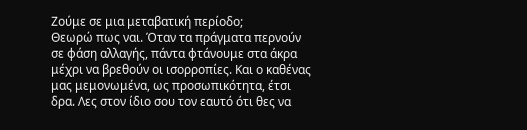Ζούμε σε μια μεταβατική περίοδο;
Θεωρώ πως ναι. Όταν τα πράγματα περνούν σε φάση αλλαγής, πάντα φτάνουμε στα άκρα μέχρι να βρεθούν οι ισορροπίες. Και ο καθένας μας μεμονωμένα, ως προσωπικότητα, έτσι δρα. Λες στον ίδιο σου τον εαυτό ότι θες να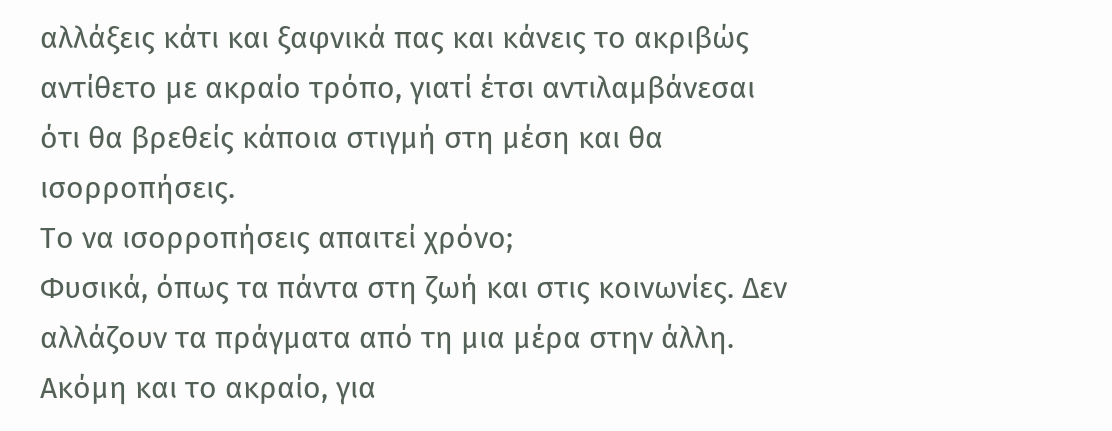αλλάξεις κάτι και ξαφνικά πας και κάνεις το ακριβώς αντίθετο με ακραίο τρόπο, γιατί έτσι αντιλαμβάνεσαι ότι θα βρεθείς κάποια στιγμή στη μέση και θα ισορροπήσεις.
Το να ισορροπήσεις απαιτεί χρόνο;
Φυσικά, όπως τα πάντα στη ζωή και στις κοινωνίες. Δεν αλλάζουν τα πράγματα από τη μια μέρα στην άλλη. Ακόμη και το ακραίο, για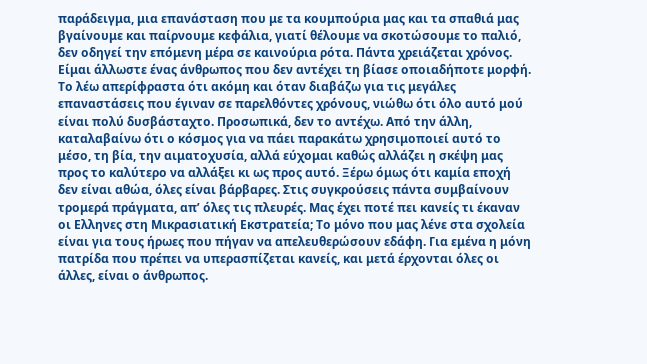παράδειγμα, μια επανάσταση που με τα κουμπούρια μας και τα σπαθιά μας βγαίνουμε και παίρνουμε κεφάλια, γιατί θέλουμε να σκοτώσουμε το παλιό, δεν οδηγεί την επόμενη μέρα σε καινούρια ρότα. Πάντα χρειάζεται χρόνος. Είμαι άλλωστε ένας άνθρωπος που δεν αντέχει τη βίασε οποιαδήποτε μορφή. Το λέω απερίφραστα ότι ακόμη και όταν διαβάζω για τις μεγάλες επαναστάσεις που έγιναν σε παρελθόντες χρόνους, νιώθω ότι όλο αυτό μού είναι πολύ δυσβάσταχτο. Προσωπικά, δεν το αντέχω. Από την άλλη, καταλαβαίνω ότι ο κόσμος για να πάει παρακάτω χρησιμοποιεί αυτό το μέσο, τη βία, την αιματοχυσία, αλλά εύχομαι καθώς αλλάζει η σκέψη μας προς το καλύτερο να αλλάξει κι ως προς αυτό. Ξέρω όμως ότι καμία εποχή δεν είναι αθώα, όλες είναι βάρβαρες. Στις συγκρούσεις πάντα συμβαίνουν τρομερά πράγματα, απ’ όλες τις πλευρές. Μας έχει ποτέ πει κανείς τι έκαναν οι Ελληνες στη Μικρασιατική Εκστρατεία; Το μόνο που μας λένε στα σχολεία είναι για τους ήρωες που πήγαν να απελευθερώσουν εδάφη. Για εμένα η μόνη πατρίδα που πρέπει να υπερασπίζεται κανείς, και μετά έρχονται όλες οι άλλες, είναι ο άνθρωπος.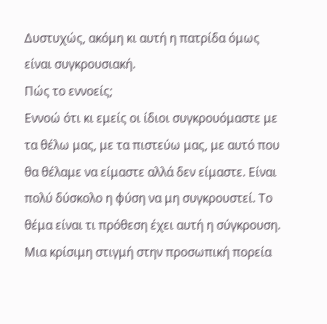Δυστυχώς, ακόμη κι αυτή η πατρίδα όμως είναι συγκρουσιακή.
Πώς το εννοείς;
Εννοώ ότι κι εμείς οι ίδιοι συγκρουόμαστε με τα θέλω μας, με τα πιστεύω μας, με αυτό που θα θέλαμε να είμαστε αλλά δεν είμαστε. Είναι πολύ δύσκολο η φύση να μη συγκρουστεί. Το θέμα είναι τι πρόθεση έχει αυτή η σύγκρουση.
Μια κρίσιμη στιγμή στην προσωπική πορεία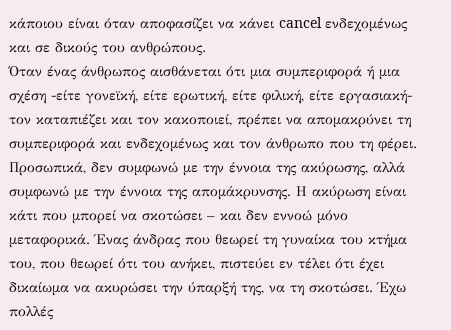κάποιου είναι όταν αποφασίζει να κάνει cancel ενδεχομένως και σε δικούς του ανθρώπους.
Όταν ένας άνθρωπος αισθάνεται ότι μια συμπεριφορά ή μια σχέση -είτε γονεϊκή, είτε ερωτική, είτε φιλική, είτε εργασιακή- τον καταπιέζει και τον κακοποιεί, πρέπει να απομακρύνει τη συμπεριφορά και ενδεχομένως και τον άνθρωπο που τη φέρει. Προσωπικά, δεν συμφωνώ με την έννοια της ακύρωσης, αλλά συμφωνώ με την έννοια της απομάκρυνσης. Η ακύρωση είναι κάτι που μπορεί να σκοτώσει – και δεν εννοώ μόνο μεταφορικά. Ένας άνδρας που θεωρεί τη γυναίκα του κτήμα του, που θεωρεί ότι του ανήκει, πιστεύει εν τέλει ότι έχει δικαίωμα να ακυρώσει την ύπαρξή της, να τη σκοτώσει. Έχω πολλές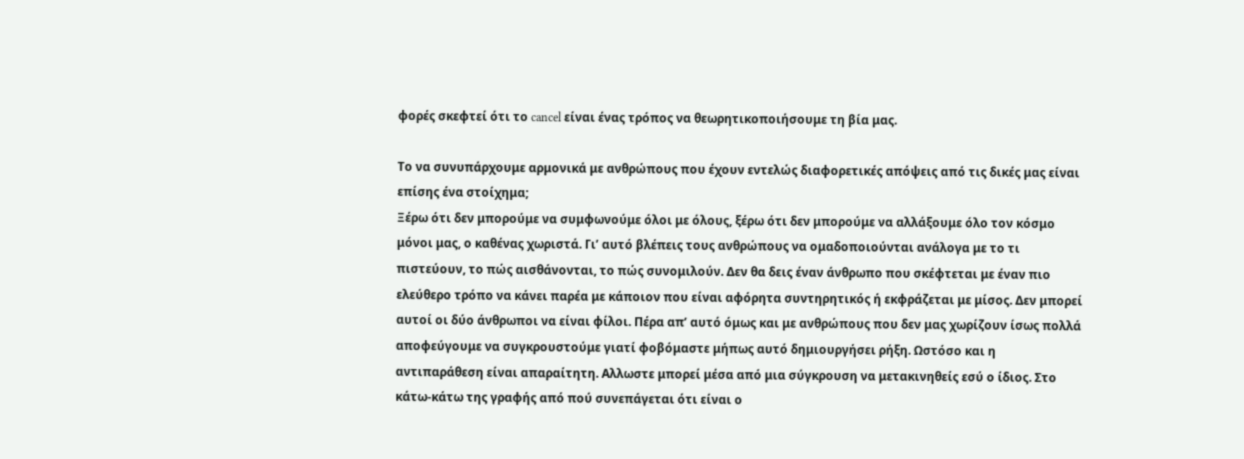φορές σκεφτεί ότι το cancel είναι ένας τρόπος να θεωρητικοποιήσουμε τη βία μας.

Το να συνυπάρχουμε αρμονικά με ανθρώπους που έχουν εντελώς διαφορετικές απόψεις από τις δικές μας είναι επίσης ένα στοίχημα;
Ξέρω ότι δεν μπορούμε να συμφωνούμε όλοι με όλους, ξέρω ότι δεν μπορούμε να αλλάξουμε όλο τον κόσμο μόνοι μας, ο καθένας χωριστά. Γι’ αυτό βλέπεις τους ανθρώπους να ομαδοποιούνται ανάλογα με το τι πιστεύουν, το πώς αισθάνονται, το πώς συνομιλούν. Δεν θα δεις έναν άνθρωπο που σκέφτεται με έναν πιο ελεύθερο τρόπο να κάνει παρέα με κάποιον που είναι αφόρητα συντηρητικός ή εκφράζεται με μίσος. Δεν μπορεί αυτοί οι δύο άνθρωποι να είναι φίλοι. Πέρα απ’ αυτό όμως και με ανθρώπους που δεν μας χωρίζουν ίσως πολλά αποφεύγουμε να συγκρουστούμε γιατί φοβόμαστε μήπως αυτό δημιουργήσει ρήξη. Ωστόσο και η αντιπαράθεση είναι απαραίτητη. Αλλωστε μπορεί μέσα από μια σύγκρουση να μετακινηθείς εσύ ο ίδιος. Στο κάτω-κάτω της γραφής από πού συνεπάγεται ότι είναι ο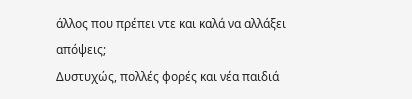άλλος που πρέπει ντε και καλά να αλλάξει απόψεις;
Δυστυχώς, πολλές φορές και νέα παιδιά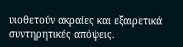υιοθετούν ακραίες και εξαιρετικά συντηρητικές απόψεις.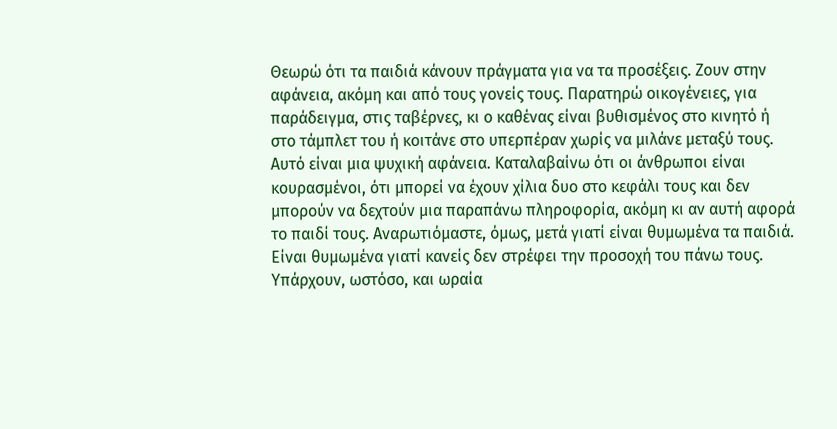Θεωρώ ότι τα παιδιά κάνουν πράγματα για να τα προσέξεις. Ζουν στην αφάνεια, ακόμη και από τους γονείς τους. Παρατηρώ οικογένειες, για παράδειγμα, στις ταβέρνες, κι ο καθένας είναι βυθισμένος στο κινητό ή στο τάμπλετ του ή κοιτάνε στο υπερπέραν χωρίς να μιλάνε μεταξύ τους. Αυτό είναι μια ψυχική αφάνεια. Καταλαβαίνω ότι οι άνθρωποι είναι κουρασμένοι, ότι μπορεί να έχουν χίλια δυο στο κεφάλι τους και δεν μπορούν να δεχτούν μια παραπάνω πληροφορία, ακόμη κι αν αυτή αφορά το παιδί τους. Αναρωτιόμαστε, όμως, μετά γιατί είναι θυμωμένα τα παιδιά. Είναι θυμωμένα γιατί κανείς δεν στρέφει την προσοχή του πάνω τους. Υπάρχουν, ωστόσο, και ωραία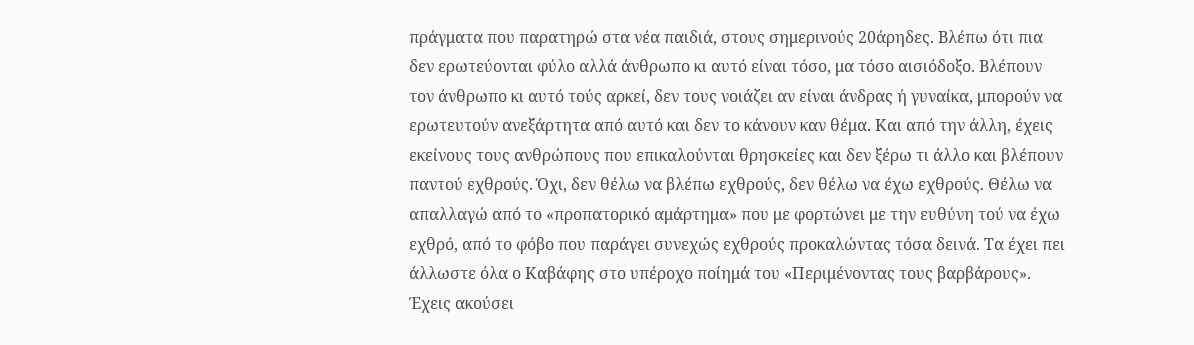πράγματα που παρατηρώ στα νέα παιδιά, στους σημερινούς 20άρηδες. Βλέπω ότι πια δεν ερωτεύονται φύλο αλλά άνθρωπο κι αυτό είναι τόσο, μα τόσο αισιόδοξο. Βλέπουν τον άνθρωπο κι αυτό τούς αρκεί, δεν τους νοιάζει αν είναι άνδρας ή γυναίκα, μπορούν να ερωτευτούν ανεξάρτητα από αυτό και δεν το κάνουν καν θέμα. Και από την άλλη, έχεις εκείνους τους ανθρώπους που επικαλούνται θρησκείες και δεν ξέρω τι άλλο και βλέπουν παντού εχθρούς. Όχι, δεν θέλω να βλέπω εχθρούς, δεν θέλω να έχω εχθρούς. Θέλω να απαλλαγώ από το «προπατορικό αμάρτημα» που με φορτώνει με την ευθύνη τού να έχω εχθρό, από το φόβο που παράγει συνεχώς εχθρούς προκαλώντας τόσα δεινά. Τα έχει πει άλλωστε όλα ο Καβάφης στο υπέροχο ποίημά του «Περιμένοντας τους βαρβάρους».
Έχεις ακούσει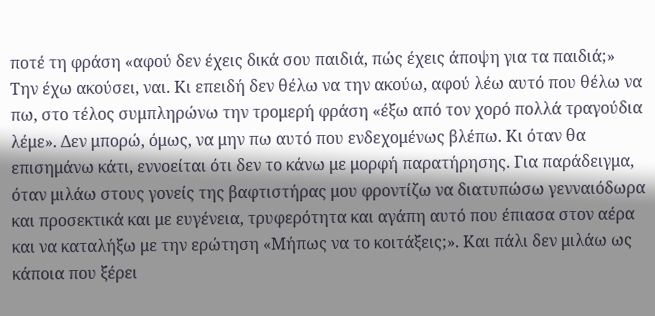ποτέ τη φράση «αφού δεν έχεις δικά σου παιδιά, πώς έχεις άποψη για τα παιδιά;»
Την έχω ακούσει, ναι. Κι επειδή δεν θέλω να την ακούω, αφού λέω αυτό που θέλω να πω, στο τέλος συμπληρώνω την τρομερή φράση «έξω από τον χορό πολλά τραγούδια λέμε». Δεν μπορώ, όμως, να μην πω αυτό που ενδεχομένως βλέπω. Κι όταν θα επισημάνω κάτι, εννοείται ότι δεν το κάνω με μορφή παρατήρησης. Για παράδειγμα, όταν μιλάω στους γονείς της βαφτιστήρας μου φροντίζω να διατυπώσω γενναιόδωρα και προσεκτικά και με ευγένεια, τρυφερότητα και αγάπη αυτό που έπιασα στον αέρα και να καταλήξω με την ερώτηση «Μήπως να το κοιτάξεις;». Και πάλι δεν μιλάω ως κάποια που ξέρει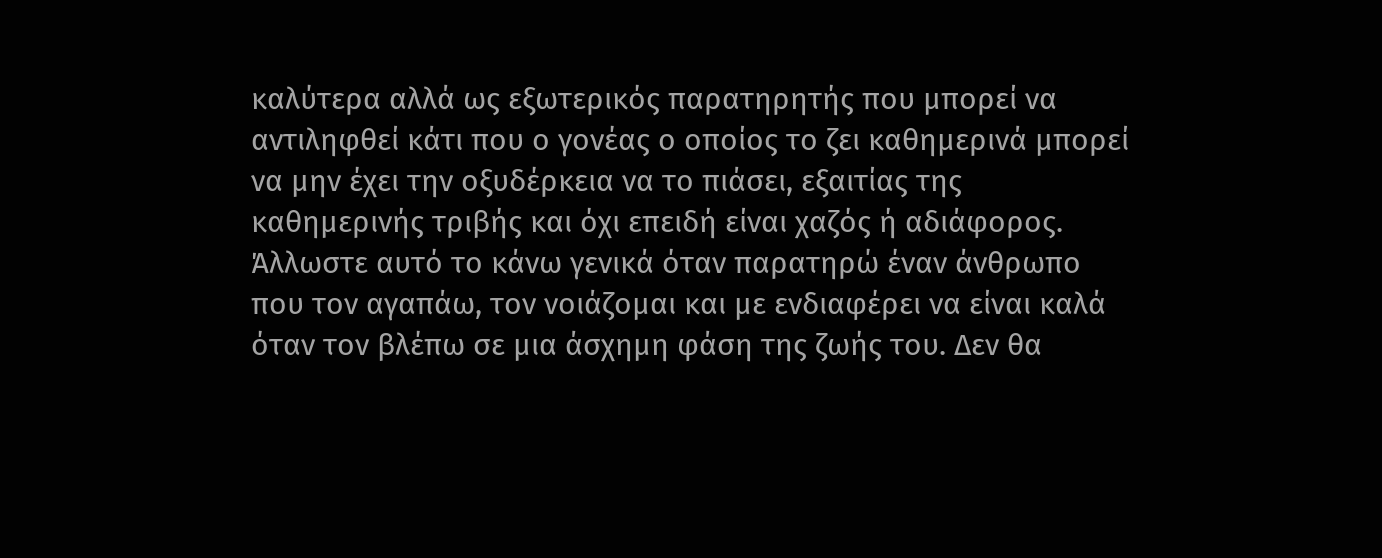καλύτερα αλλά ως εξωτερικός παρατηρητής που μπορεί να αντιληφθεί κάτι που ο γονέας ο οποίος το ζει καθημερινά μπορεί να μην έχει την οξυδέρκεια να το πιάσει, εξαιτίας της καθημερινής τριβής και όχι επειδή είναι χαζός ή αδιάφορος. Άλλωστε αυτό το κάνω γενικά όταν παρατηρώ έναν άνθρωπο που τον αγαπάω, τον νοιάζομαι και με ενδιαφέρει να είναι καλά όταν τον βλέπω σε μια άσχημη φάση της ζωής του. Δεν θα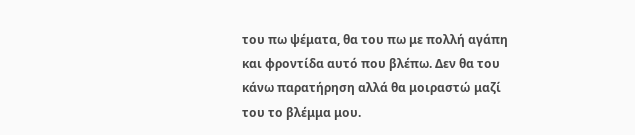του πω ψέματα, θα του πω με πολλή αγάπη και φροντίδα αυτό που βλέπω. Δεν θα του κάνω παρατήρηση αλλά θα μοιραστώ μαζί του το βλέμμα μου.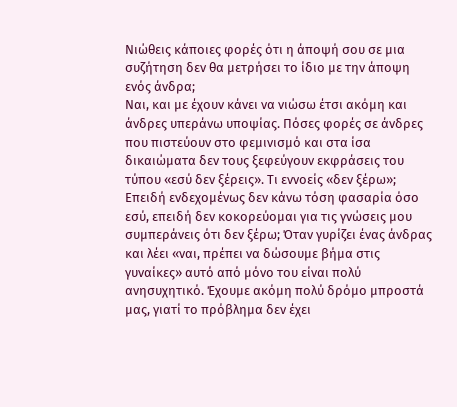Νιώθεις κάποιες φορές ότι η άποψή σου σε μια συζήτηση δεν θα μετρήσει το ίδιο με την άποψη ενός άνδρα;
Ναι, και με έχουν κάνει να νιώσω έτσι ακόμη και άνδρες υπεράνω υποψίας. Πόσες φορές σε άνδρες που πιστεύουν στο φεμινισμό και στα ίσα δικαιώματα δεν τους ξεφεύγουν εκφράσεις του τύπου «εσύ δεν ξέρεις». Τι εννοείς «δεν ξέρω»; Επειδή ενδεχομένως δεν κάνω τόση φασαρία όσο εσύ, επειδή δεν κοκορεύομαι για τις γνώσεις μου συμπεράνεις ότι δεν ξέρω; Όταν γυρίζει ένας άνδρας και λέει «ναι, πρέπει να δώσουμε βήμα στις γυναίκες» αυτό από μόνο του είναι πολύ ανησυχητικό. Έχουμε ακόμη πολύ δρόμο μπροστά μας, γιατί το πρόβλημα δεν έχει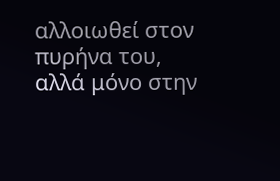αλλοιωθεί στον πυρήνα του, αλλά μόνο στην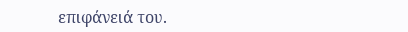επιφάνειά του.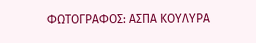ΦΩΤΟΓΡΑΦΟΣ: ΑΣΠΑ ΚΟΥΛΥΡΑ